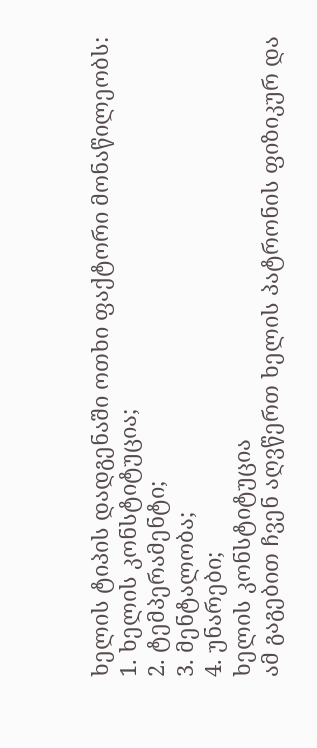ხელის ტიპის დადგენაში ოთხი ფაქტორი მონაწილეობს:
1. ხელის კონსტიტუცია;
2. ტემპერამენტი;
3. მენტალობა;
4. უნარები;
ხელის კონსტიტუცია
ამ გაგებით ჩვენ აღვწერთ ხელის პატრონის ფიზიკურ და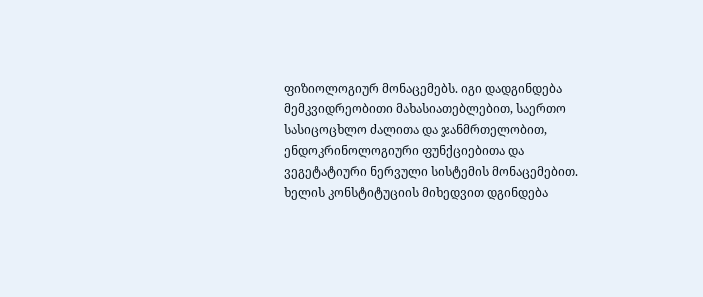ფიზიოლოგიურ მონაცემებს. იგი დადგინდება მემკვიდრეობითი მახასიათებლებით, საერთო სასიცოცხლო ძალითა და ჯანმრთელობით, ენდოკრინოლოგიური ფუნქციებითა და ვეგეტატიური ნერვული სისტემის მონაცემებით.
ხელის კონსტიტუციის მიხედვით დგინდება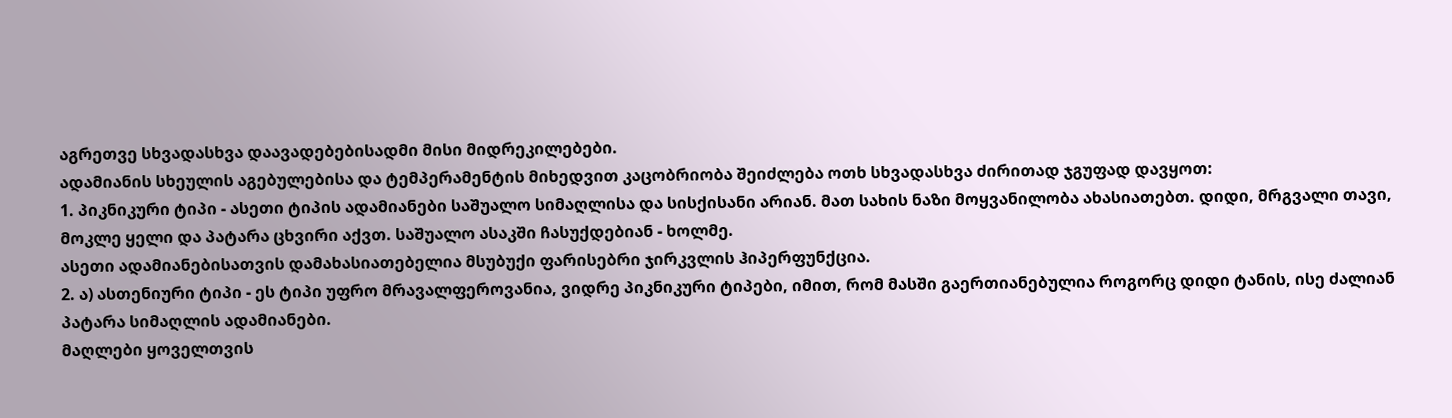აგრეთვე სხვადასხვა დაავადებებისადმი მისი მიდრეკილებები.
ადამიანის სხეულის აგებულებისა და ტემპერამენტის მიხედვით კაცობრიობა შეიძლება ოთხ სხვადასხვა ძირითად ჯგუფად დავყოთ:
1. პიკნიკური ტიპი - ასეთი ტიპის ადამიანები საშუალო სიმაღლისა და სისქისანი არიან. მათ სახის ნაზი მოყვანილობა ახასიათებთ. დიდი, მრგვალი თავი, მოკლე ყელი და პატარა ცხვირი აქვთ. საშუალო ასაკში ჩასუქდებიან - ხოლმე.
ასეთი ადამიანებისათვის დამახასიათებელია მსუბუქი ფარისებრი ჯირკვლის ჰიპერფუნქცია.
2. ა) ასთენიური ტიპი - ეს ტიპი უფრო მრავალფეროვანია, ვიდრე პიკნიკური ტიპები, იმით, რომ მასში გაერთიანებულია როგორც დიდი ტანის, ისე ძალიან პატარა სიმაღლის ადამიანები.
მაღლები ყოველთვის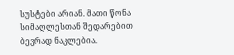სუსტები არიან. მათი წონა სიმაღლესთან შედარებით ბევრად ნაკლებია.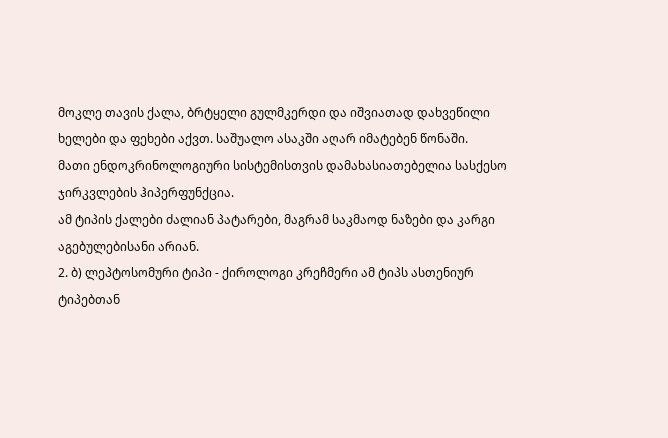მოკლე თავის ქალა, ბრტყელი გულმკერდი და იშვიათად დახვეწილი ხელები და ფეხები აქვთ. საშუალო ასაკში აღარ იმატებენ წონაში.
მათი ენდოკრინოლოგიური სისტემისთვის დამახასიათებელია სასქესო ჯირკვლების ჰიპერფუნქცია.
ამ ტიპის ქალები ძალიან პატარები, მაგრამ საკმაოდ ნაზები და კარგი აგებულებისანი არიან.
2. ბ) ლეპტოსომური ტიპი - ქიროლოგი კრეჩმერი ამ ტიპს ასთენიურ ტიპებთან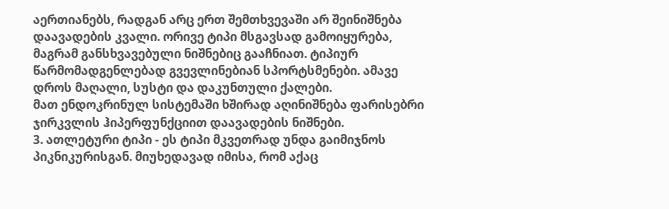აერთიანებს, რადგან არც ერთ შემთხვევაში არ შეინიშნება დაავადების კვალი. ორივე ტიპი მსგავსად გამოიყურება, მაგრამ განსხვავებული ნიშნებიც გააჩნიათ. ტიპიურ წარმომადგენლებად გვევლინებიან სპორტსმენები. ამავე დროს მაღალი, სუსტი და დაკუნთული ქალები.
მათ ენდოკრინულ სისტემაში ხშირად აღინიშნება ფარისებრი ჯირკვლის ჰიპერფუნქციით დაავადების ნიშნები.
3. ათლეტური ტიპი - ეს ტიპი მკვეთრად უნდა გაიმიჯნოს პიკნიკურისგან. მიუხედავად იმისა, რომ აქაც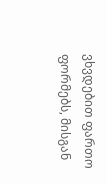ვხვდებით ფართო ფორმებს, მისგან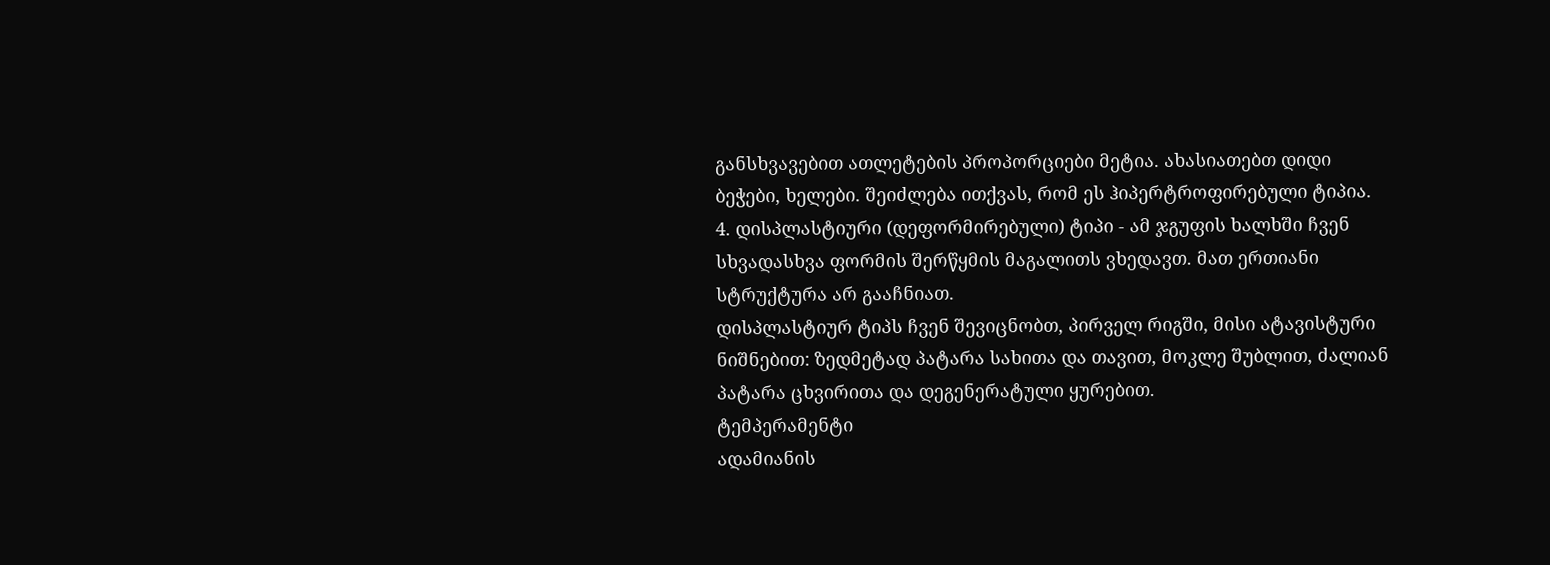განსხვავებით ათლეტების პროპორციები მეტია. ახასიათებთ დიდი ბეჭები, ხელები. შეიძლება ითქვას, რომ ეს ჰიპერტროფირებული ტიპია.
4. დისპლასტიური (დეფორმირებული) ტიპი - ამ ჯგუფის ხალხში ჩვენ სხვადასხვა ფორმის შერწყმის მაგალითს ვხედავთ. მათ ერთიანი სტრუქტურა არ გააჩნიათ.
დისპლასტიურ ტიპს ჩვენ შევიცნობთ, პირველ რიგში, მისი ატავისტური ნიშნებით: ზედმეტად პატარა სახითა და თავით, მოკლე შუბლით, ძალიან პატარა ცხვირითა და დეგენერატული ყურებით.
ტემპერამენტი
ადამიანის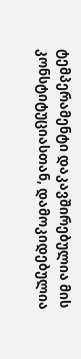ტემპერამენტი დაკავშირებულია მის კონსტიტუციასთან, დამოკიდებულია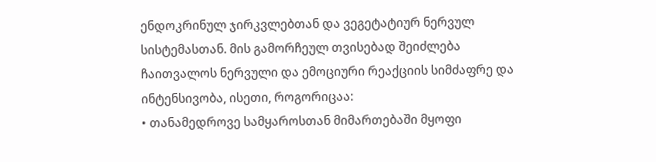ენდოკრინულ ჯირკვლებთან და ვეგეტატიურ ნერვულ სისტემასთან. მის გამორჩეულ თვისებად შეიძლება ჩაითვალოს ნერვული და ემოციური რეაქციის სიმძაფრე და ინტენსივობა, ისეთი, როგორიცაა:
• თანამედროვე სამყაროსთან მიმართებაში მყოფი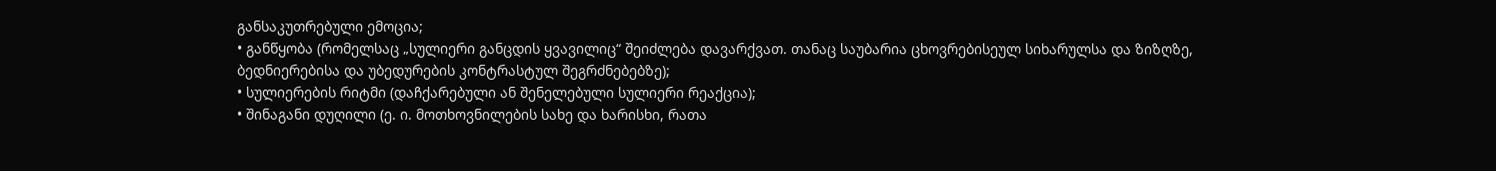განსაკუთრებული ემოცია;
• განწყობა (რომელსაც „სულიერი განცდის ყვავილიც“ შეიძლება დავარქვათ. თანაც საუბარია ცხოვრებისეულ სიხარულსა და ზიზღზე, ბედნიერებისა და უბედურების კონტრასტულ შეგრძნებებზე);
• სულიერების რიტმი (დაჩქარებული ან შენელებული სულიერი რეაქცია);
• შინაგანი დუღილი (ე. ი. მოთხოვნილების სახე და ხარისხი, რათა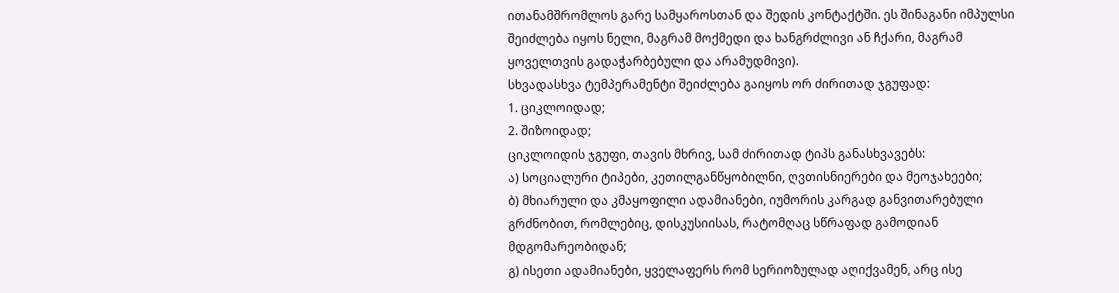ითანამშრომლოს გარე სამყაროსთან და შედის კონტაქტში. ეს შინაგანი იმპულსი შეიძლება იყოს ნელი, მაგრამ მოქმედი და ხანგრძლივი ან ჩქარი, მაგრამ ყოველთვის გადაჭარბებული და არამუდმივი).
სხვადასხვა ტემპერამენტი შეიძლება გაიყოს ორ ძირითად ჯგუფად:
1. ციკლოიდად;
2. შიზოიდად;
ციკლოიდის ჯგუფი, თავის მხრივ, სამ ძირითად ტიპს განასხვავებს:
ა) სოციალური ტიპები, კეთილგანწყობილნი, ღვთისნიერები და მეოჯახეები;
ბ) მხიარული და კმაყოფილი ადამიანები, იუმორის კარგად განვითარებული გრძნობით, რომლებიც, დისკუსიისას, რატომღაც სწრაფად გამოდიან მდგომარეობიდან;
გ) ისეთი ადამიანები, ყველაფერს რომ სერიოზულად აღიქვამენ, არც ისე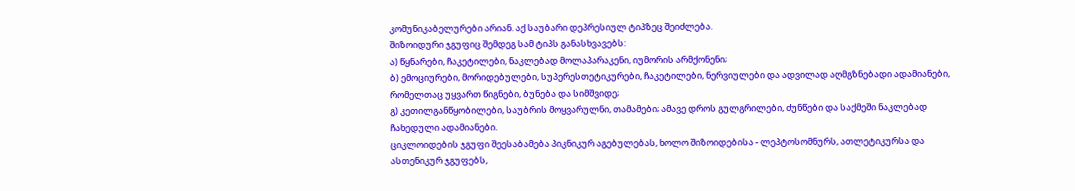კომუნიკაბელურები არიან. აქ საუბარი დეპრესიულ ტიპზეც შეიძლება.
შიზოიდური ჯგუფიც შემდეგ სამ ტიპს განასხვავებს:
ა) წყნარები, ჩაკეტილები, ნაკლებად მოლაპარაკენი, იუმორის არმქონენი;
ბ) ემოციურები, მორიდებულები, სუპერესთეტიკურები, ჩაკეტილები, ნერვიულები და ადვილად აღმგზნებადი ადამიანები, რომელთაც უყვართ წიგნები, ბუნება და სიმშვიდე;
გ) კეთილგანწყობილები, საუბრის მოყვარულნი, თამამები; ამავე დროს გულგრილები, ძუნწები და საქმეში ნაკლებად ჩახედული ადამიანები.
ციკლოიდების ჯგუფი შეესაბამება პიკნიკურ აგებულებას, ხოლო შიზოიდებისა - ლეპტოსომნურს, ათლეტიკურსა და ასთენიკურ ჯგუფებს,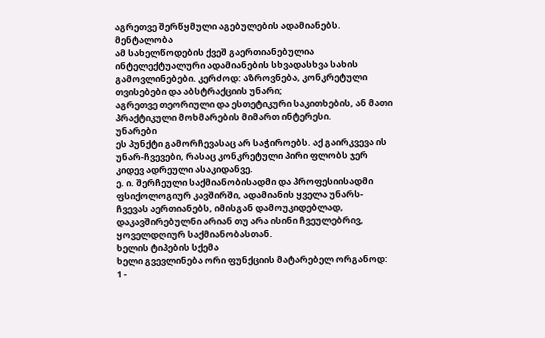აგრეთვე შერწყმული აგებულების ადამიანებს.
მენტალობა
ამ სახელწოდების ქვეშ გაერთიანებულია ინტელექტუალური ადამიანების სხვადასხვა სახის გამოვლინებები. კერძოდ: აზროვნება, კონკრეტული თვისებები და აბსტრაქციის უნარი;
აგრეთვე თეორიული და ესთეტიკური საკითხების, ან მათი პრაქტიკული მოხმარების მიმართ ინტერესი.
უნარები
ეს პუნქტი გამორჩევასაც არ საჭიროებს. აქ გაირკვევა ის უნარ-ჩვევები, რასაც კონკრეტული პირი ფლობს ჯერ კიდევ ადრეული ასაკიდანვე.
ე. ი. შერჩეული საქმიანობისადმი და პროფესიისადმი ფსიქოლოგიურ კავშირში, ადამიანის ყველა უნარს-ჩვევას აერთიანებს, იმისგან დამოუკიდებლად, დაკავშირებულნი არიან თუ არა ისინი ჩვეულებრივ, ყოველდღიურ საქმიანობასთან.
ხელის ტიპების სქემა
ხელი გვევლინება ორი ფუნქციის მატარებელ ორგანოდ:
1 -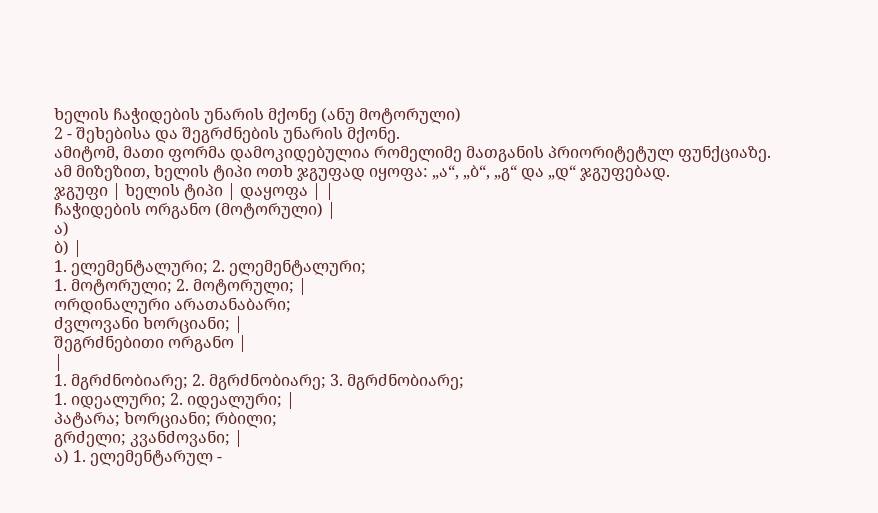ხელის ჩაჭიდების უნარის მქონე (ანუ მოტორული)
2 - შეხებისა და შეგრძნების უნარის მქონე.
ამიტომ, მათი ფორმა დამოკიდებულია რომელიმე მათგანის პრიორიტეტულ ფუნქციაზე.
ამ მიზეზით, ხელის ტიპი ოთხ ჯგუფად იყოფა: „ა“, „ბ“, „გ“ და „დ“ ჯგუფებად.
ჯგუფი | ხელის ტიპი | დაყოფა | |
ჩაჭიდების ორგანო (მოტორული) |
ა)
ბ) |
1. ელემენტალური; 2. ელემენტალური;
1. მოტორული; 2. მოტორული; |
ორდინალური არათანაბარი;
ძვლოვანი ხორციანი; |
შეგრძნებითი ორგანო |
|
1. მგრძნობიარე; 2. მგრძნობიარე; 3. მგრძნობიარე;
1. იდეალური; 2. იდეალური; |
პატარა; ხორციანი; რბილი;
გრძელი; კვანძოვანი; |
ა) 1. ელემენტარულ -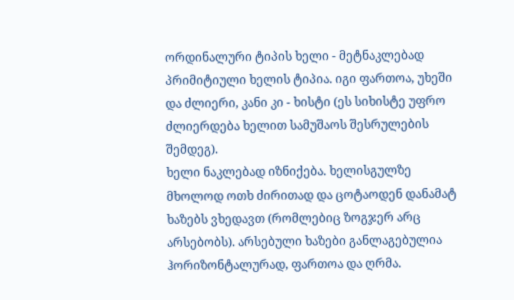ორდინალური ტიპის ხელი - მეტნაკლებად პრიმიტიული ხელის ტიპია. იგი ფართოა, უხეში და ძლიერი, კანი კი - ხისტი (ეს სიხისტე უფრო ძლიერდება ხელით სამუშაოს შესრულების შემდეგ).
ხელი ნაკლებად იზნიქება. ხელისგულზე მხოლოდ ოთხ ძირითად და ცოტაოდენ დანამატ ხაზებს ვხედავთ (რომლებიც ზოგჯერ არც არსებობს). არსებული ხაზები განლაგებულია ჰორიზონტალურად, ფართოა და ღრმა.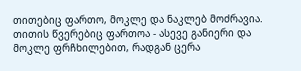თითებიც ფართო, მოკლე და ნაკლებ მოძრავია. თითის წვერებიც ფართოა - ასევე განიერი და მოკლე ფრჩხილებით, რადგან ცერა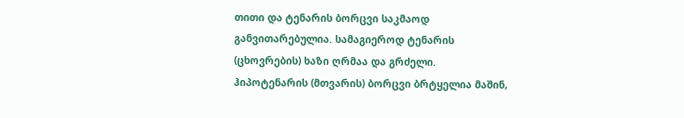თითი და ტენარის ბორცვი საკმაოდ განვითარებულია. სამაგიეროდ ტენარის (ცხოვრების) ხაზი ღრმაა და გრძელი.
ჰიპოტენარის (მთვარის) ბორცვი ბრტყელია მაშინ,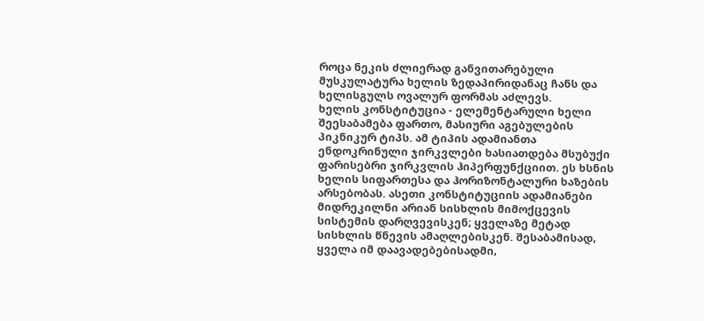როცა ნეკის ძლიერად განვითარებული მუსკულატურა ხელის ზედაპირიდანაც ჩანს და ხელისგულს ოვალურ ფორმას აძლევს.
ხელის კონსტიტუცია - ელემენტარული ხელი შეესაბამება ფართო, მასიური აგებულების პიკნიკურ ტიპს. ამ ტიპის ადამიანთა ენდოკრინული ჯირკვლები ხასიათდება მსუბუქი ფარისებრი ჯირკვლის ჰიპერფუნქციით. ეს ხსნის ხელის სიფართესა და ჰორიზონტალური ხაზების არსებობას. ასეთი კონსტიტუციის ადამიანები მიდრეკილნი არიან სისხლის მიმოქცევის სისტემის დარღვევისკენ; ყველაზე მეტად სისხლის წნევის ამაღლებისკენ. შესაბამისად, ყველა იმ დაავადებებისადმი,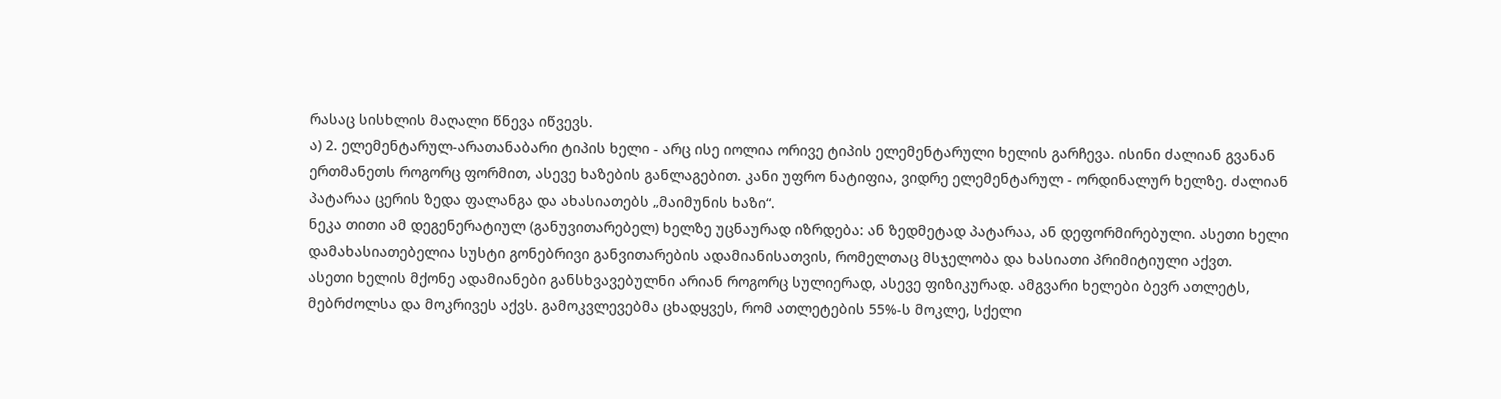რასაც სისხლის მაღალი წნევა იწვევს.
ა) 2. ელემენტარულ-არათანაბარი ტიპის ხელი - არც ისე იოლია ორივე ტიპის ელემენტარული ხელის გარჩევა. ისინი ძალიან გვანან ერთმანეთს როგორც ფორმით, ასევე ხაზების განლაგებით. კანი უფრო ნატიფია, ვიდრე ელემენტარულ - ორდინალურ ხელზე. ძალიან პატარაა ცერის ზედა ფალანგა და ახასიათებს „მაიმუნის ხაზი“.
ნეკა თითი ამ დეგენერატიულ (განუვითარებელ) ხელზე უცნაურად იზრდება: ან ზედმეტად პატარაა, ან დეფორმირებული. ასეთი ხელი დამახასიათებელია სუსტი გონებრივი განვითარების ადამიანისათვის, რომელთაც მსჯელობა და ხასიათი პრიმიტიული აქვთ.
ასეთი ხელის მქონე ადამიანები განსხვავებულნი არიან როგორც სულიერად, ასევე ფიზიკურად. ამგვარი ხელები ბევრ ათლეტს, მებრძოლსა და მოკრივეს აქვს. გამოკვლევებმა ცხადყვეს, რომ ათლეტების 55%-ს მოკლე, სქელი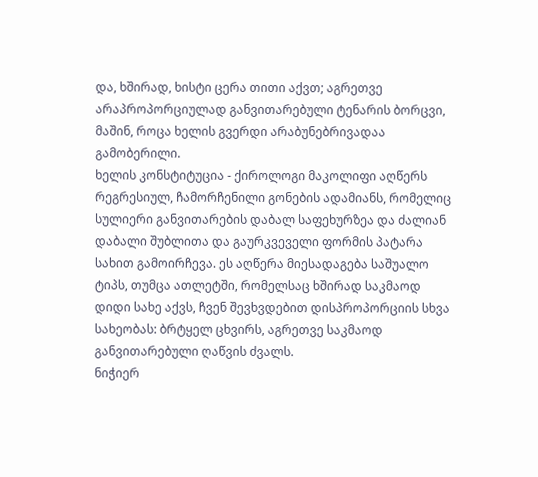და, ხშირად, ხისტი ცერა თითი აქვთ; აგრეთვე არაპროპორციულად განვითარებული ტენარის ბორცვი, მაშინ, როცა ხელის გვერდი არაბუნებრივადაა გამობერილი.
ხელის კონსტიტუცია - ქიროლოგი მაკოლიფი აღწერს რეგრესიულ, ჩამორჩენილი გონების ადამიანს, რომელიც სულიერი განვითარების დაბალ საფეხურზეა და ძალიან დაბალი შუბლითა და გაურკვეველი ფორმის პატარა სახით გამოირჩევა. ეს აღწერა მიესადაგება საშუალო ტიპს, თუმცა ათლეტში, რომელსაც ხშირად საკმაოდ დიდი სახე აქვს, ჩვენ შევხვდებით დისპროპორციის სხვა სახეობას: ბრტყელ ცხვირს, აგრეთვე საკმაოდ განვითარებული ღაწვის ძვალს.
ნიჭიერ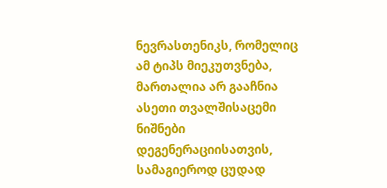ნევრასთენიკს, რომელიც ამ ტიპს მიეკუთვნება, მართალია არ გააჩნია ასეთი თვალშისაცემი ნიშნები დეგენერაციისათვის, სამაგიეროდ ცუდად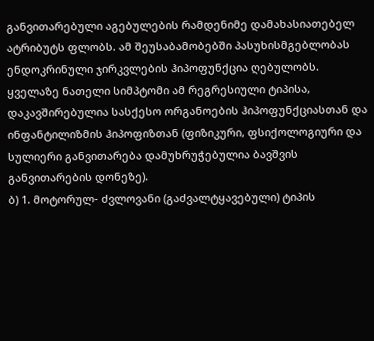განვითარებული აგებულების რამდენიმე დამახასიათებელ ატრიბუტს ფლობს. ამ შეუსაბამობებში პასუხისმგებლობას ენდოკრინული ჯირკვლების ჰიპოფუნქცია ღებულობს. ყველაზე ნათელი სიმპტომი ამ რეგრესიული ტიპისა, დაკავშირებულია სასქესო ორგანოების ჰიპოფუნქციასთან და ინფანტილიზმის ჰიპოფიზთან (ფიზიკური, ფსიქოლოგიური და სულიერი განვითარება დამუხრუჭებულია ბავშვის განვითარების დონეზე).
ბ) 1. მოტორულ- ძვლოვანი (გაძვალტყავებული) ტიპის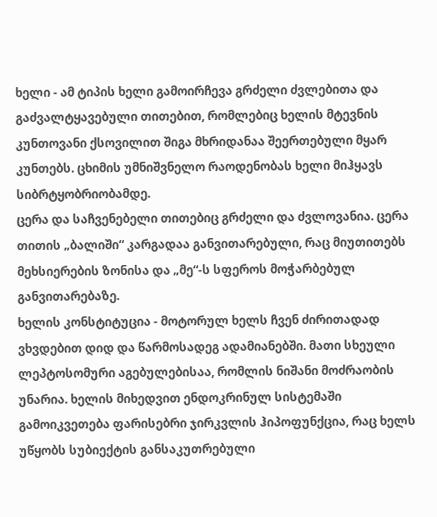ხელი - ამ ტიპის ხელი გამოირჩევა გრძელი ძვლებითა და გაძვალტყავებული თითებით, რომლებიც ხელის მტევნის კუნთოვანი ქსოვილით შიგა მხრიდანაა შეერთებული მყარ კუნთებს. ცხიმის უმნიშვნელო რაოდენობას ხელი მიჰყავს სიბრტყობრიობამდე.
ცერა და საჩვენებელი თითებიც გრძელი და ძვლოვანია. ცერა თითის „ბალიში“ კარგადაა განვითარებული, რაც მიუთითებს მეხსიერების ზონისა და „მე“-ს სფეროს მოჭარბებულ განვითარებაზე.
ხელის კონსტიტუცია - მოტორულ ხელს ჩვენ ძირითადად ვხვდებით დიდ და წარმოსადეგ ადამიანებში. მათი სხეული ლეპტოსომური აგებულებისაა, რომლის ნიშანი მოძრაობის უნარია. ხელის მიხედვით ენდოკრინულ სისტემაში გამოიკვეთება ფარისებრი ჯირკვლის ჰიპოფუნქცია, რაც ხელს უწყობს სუბიექტის განსაკუთრებული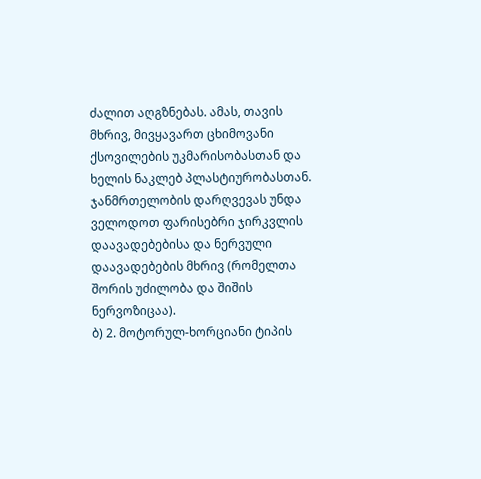ძალით აღგზნებას. ამას, თავის მხრივ, მივყავართ ცხიმოვანი ქსოვილების უკმარისობასთან და ხელის ნაკლებ პლასტიურობასთან.
ჯანმრთელობის დარღვევას უნდა ველოდოთ ფარისებრი ჯირკვლის დაავადებებისა და ნერვული დაავადებების მხრივ (რომელთა შორის უძილობა და შიშის ნერვოზიცაა).
ბ) 2. მოტორულ-ხორციანი ტიპის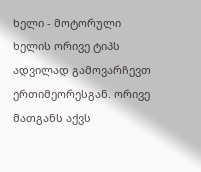ხელი - მოტორული ხელის ორივე ტიპს ადვილად გამოვარჩევთ ერთიმეორესგან. ორივე მათგანს აქვს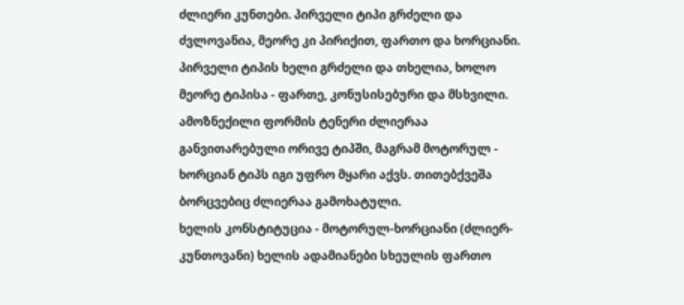ძლიერი კუნთები. პირველი ტიპი გრძელი და ძვლოვანია, მეორე კი პირიქით, ფართო და ხორციანი. პირველი ტიპის ხელი გრძელი და თხელია, ხოლო მეორე ტიპისა - ფართე, კონუსისებური და მსხვილი. ამოზნექილი ფორმის ტენერი ძლიერაა განვითარებული ორივე ტიპში, მაგრამ მოტორულ - ხორციან ტიპს იგი უფრო მყარი აქვს. თითებქვეშა ბორცვებიც ძლიერაა გამოხატული.
ხელის კონსტიტუცია - მოტორულ-ხორციანი (ძლიერ-კუნთოვანი) ხელის ადამიანები სხეულის ფართო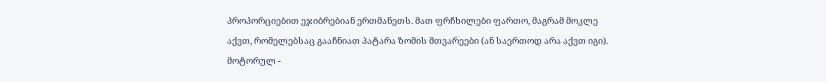პროპორციებით ეჯიბრებიან ერთმანეთს. მათ ფრჩხილები ფართო, მაგრამ მოკლე აქვთ, რომელებსაც გააჩნიათ პატარა ზომის მთვარეები (ან საერთოდ არა აქვთ იგი).
მოტორულ -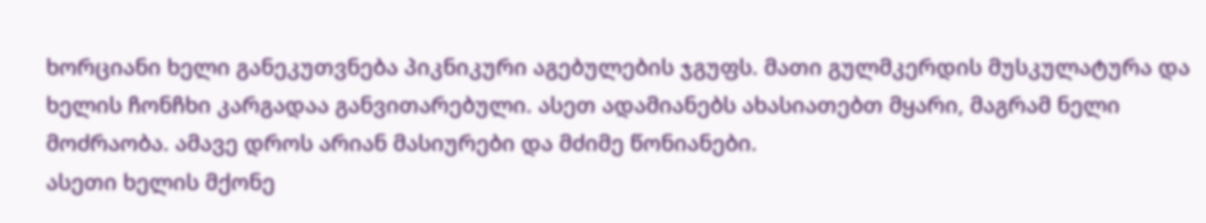ხორციანი ხელი განეკუთვნება პიკნიკური აგებულების ჯგუფს. მათი გულმკერდის მუსკულატურა და ხელის ჩონჩხი კარგადაა განვითარებული. ასეთ ადამიანებს ახასიათებთ მყარი, მაგრამ ნელი მოძრაობა. ამავე დროს არიან მასიურები და მძიმე წონიანები.
ასეთი ხელის მქონე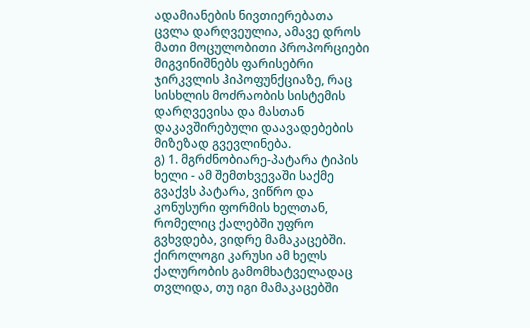ადამიანების ნივთიერებათა ცვლა დარღვეულია, ამავე დროს მათი მოცულობითი პროპორციები მიგვინიშნებს ფარისებრი ჯირკვლის ჰიპოფუნქციაზე, რაც სისხლის მოძრაობის სისტემის დარღვევისა და მასთან დაკავშირებული დაავადებების მიზეზად გვევლინება.
გ) 1. მგრძნობიარე-პატარა ტიპის ხელი - ამ შემთხვევაში საქმე გვაქვს პატარა, ვიწრო და კონუსური ფორმის ხელთან, რომელიც ქალებში უფრო გვხვდება, ვიდრე მამაკაცებში. ქიროლოგი კარუსი ამ ხელს ქალურობის გამომხატველადაც თვლიდა, თუ იგი მამაკაცებში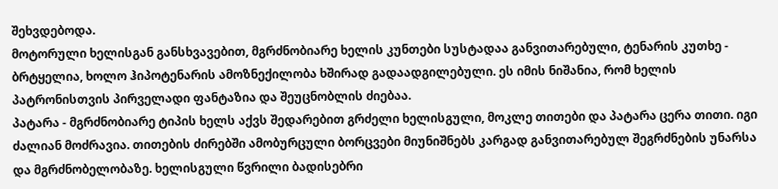შეხვდებოდა.
მოტორული ხელისგან განსხვავებით, მგრძნობიარე ხელის კუნთები სუსტადაა განვითარებული, ტენარის კუთხე - ბრტყელია, ხოლო ჰიპოტენარის ამოზნექილობა ხშირად გადაადგილებული. ეს იმის ნიშანია, რომ ხელის პატრონისთვის პირველადი ფანტაზია და შეუცნობლის ძიებაა.
პატარა - მგრძნობიარე ტიპის ხელს აქვს შედარებით გრძელი ხელისგული, მოკლე თითები და პატარა ცერა თითი. იგი ძალიან მოძრავია. თითების ძირებში ამობურცული ბორცვები მიუნიშნებს კარგად განვითარებულ შეგრძნების უნარსა და მგრძნობელობაზე. ხელისგული წვრილი ბადისებრი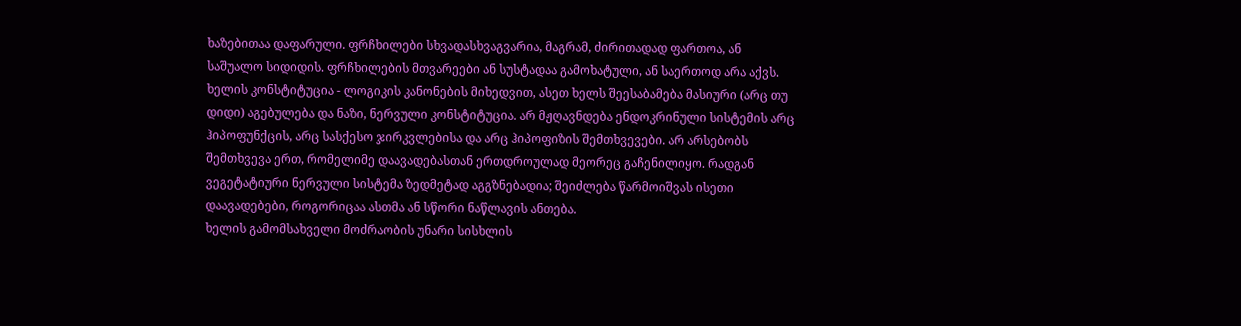ხაზებითაა დაფარული. ფრჩხილები სხვადასხვაგვარია, მაგრამ, ძირითადად ფართოა, ან საშუალო სიდიდის. ფრჩხილების მთვარეები ან სუსტადაა გამოხატული, ან საერთოდ არა აქვს.
ხელის კონსტიტუცია - ლოგიკის კანონების მიხედვით, ასეთ ხელს შეესაბამება მასიური (არც თუ დიდი) აგებულება და ნაზი, ნერვული კონსტიტუცია. არ მჟღავნდება ენდოკრინული სისტემის არც ჰიპოფუნქცის, არც სასქესო ჯირკვლებისა და არც ჰიპოფიზის შემთხვევები. არ არსებობს შემთხვევა ერთ, რომელიმე დაავადებასთან ერთდროულად მეორეც გაჩენილიყო. რადგან ვეგეტატიური ნერვული სისტემა ზედმეტად აგგზნებადია; შეიძლება წარმოიშვას ისეთი დაავადებები, როგორიცაა ასთმა ან სწორი ნაწლავის ანთება.
ხელის გამომსახველი მოძრაობის უნარი სისხლის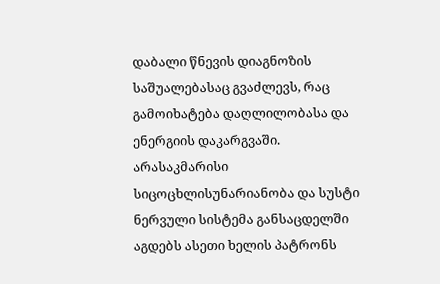დაბალი წნევის დიაგნოზის საშუალებასაც გვაძლევს, რაც გამოიხატება დაღლილობასა და ენერგიის დაკარგვაში. არასაკმარისი სიცოცხლისუნარიანობა და სუსტი ნერვული სისტემა განსაცდელში აგდებს ასეთი ხელის პატრონს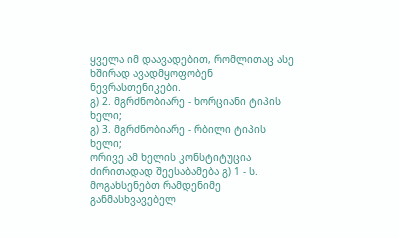ყველა იმ დაავადებით, რომლითაც ასე ხშირად ავადმყოფობენ ნევრასთენიკები.
გ) 2. მგრძნობიარე - ხორციანი ტიპის ხელი;
გ) 3. მგრძნობიარე - რბილი ტიპის ხელი;
ორივე ამ ხელის კონსტიტუცია ძირითადად შეესაბამება გ) 1 - ს. მოგახსენებთ რამდენიმე განმასხვავებელ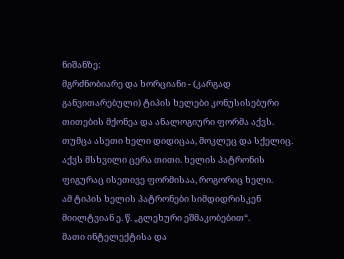ნიშანზე:
მგრძნობიარე და ხორციანი - (კარგად განვითარებული) ტიპის ხელები კონუსისებური თითების მქონეა და ანალოგიური ფორმა აქვს.
თუმცა ასეთი ხელი დიდიცაა, მოკლეც და სქელიც.
აქვს მსხვილი ცერა თითი. ხელის პატრონის ფიგურაც ისეთივე ფორმისაა, როგორიც ხელი.
ამ ტიპის ხელის პატრონები სიმდიდრისკენ მიილტვიან ე. წ. „გლეხური ეშმაკობებით“.
მათი ინტელექტისა და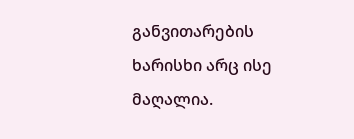განვითარების ხარისხი არც ისე მაღალია.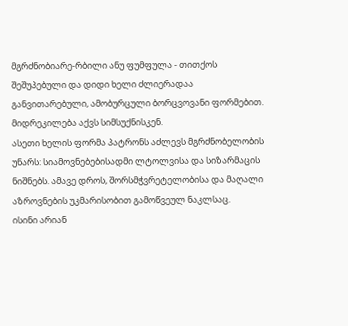მგრძნობიარე-რბილი ანუ ფუმფულა - თითქოს შეშუპებული და დიდი ხელი ძლიერადაა განვითარებული, ამობურცული ბორცვოვანი ფორმებით. მიდრეკილება აქვს სიმსუქნისკენ.
ასეთი ხელის ფორმა პატრონს აძლევს მგრძნობელობის უნარს: სიამოვნებებისადმი ლტოლვისა და სიზარმაცის ნიშნებს. ამავე დროს, შორსმჭვრეტელობისა და მაღალი აზროვნების უკმარისობით გამოწვეულ ნაკლსაც.
ისინი არიან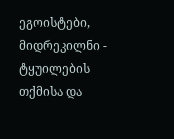ეგოისტები, მიდრეკილნი - ტყუილების თქმისა და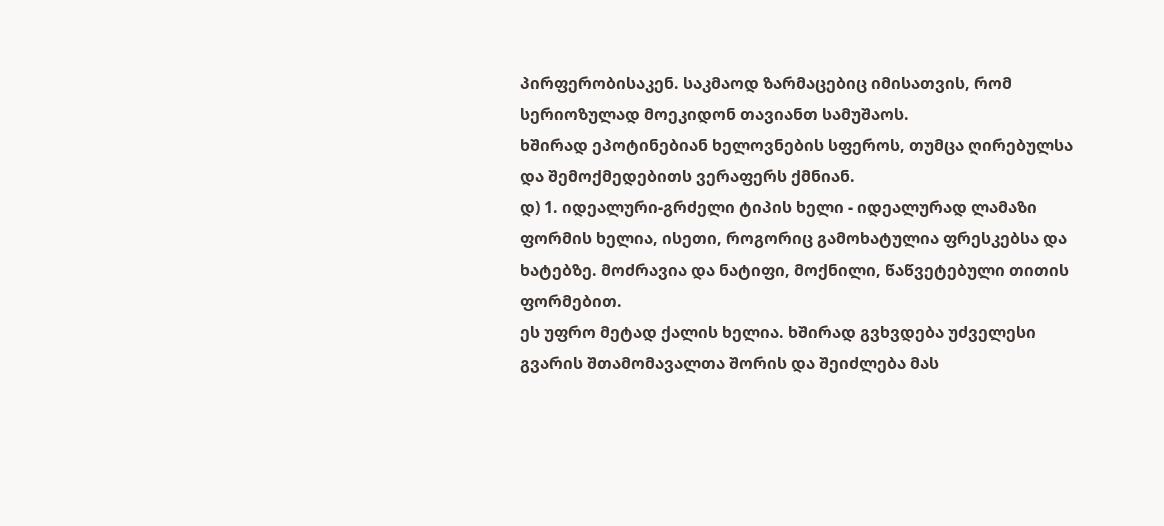პირფერობისაკენ. საკმაოდ ზარმაცებიც იმისათვის, რომ სერიოზულად მოეკიდონ თავიანთ სამუშაოს.
ხშირად ეპოტინებიან ხელოვნების სფეროს, თუმცა ღირებულსა და შემოქმედებითს ვერაფერს ქმნიან.
დ) 1. იდეალური-გრძელი ტიპის ხელი - იდეალურად ლამაზი ფორმის ხელია, ისეთი, როგორიც გამოხატულია ფრესკებსა და ხატებზე. მოძრავია და ნატიფი, მოქნილი, წაწვეტებული თითის ფორმებით.
ეს უფრო მეტად ქალის ხელია. ხშირად გვხვდება უძველესი გვარის შთამომავალთა შორის და შეიძლება მას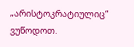„არისტოკრატიულიც“ ვუწოდოთ.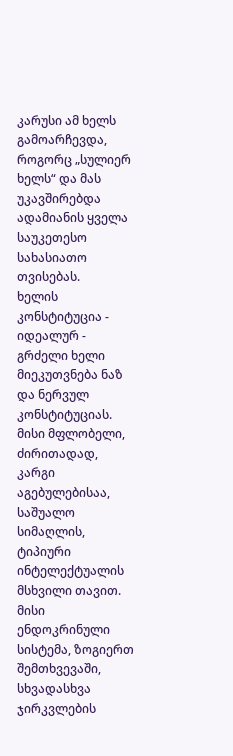კარუსი ამ ხელს გამოარჩევდა, როგორც „სულიერ ხელს“ და მას უკავშირებდა ადამიანის ყველა საუკეთესო სახასიათო თვისებას.
ხელის კონსტიტუცია - იდეალურ - გრძელი ხელი მიეკუთვნება ნაზ და ნერვულ კონსტიტუციას. მისი მფლობელი, ძირითადად, კარგი აგებულებისაა, საშუალო სიმაღლის, ტიპიური ინტელექტუალის მსხვილი თავით. მისი ენდოკრინული სისტემა, ზოგიერთ შემთხვევაში, სხვადასხვა ჯირკვლების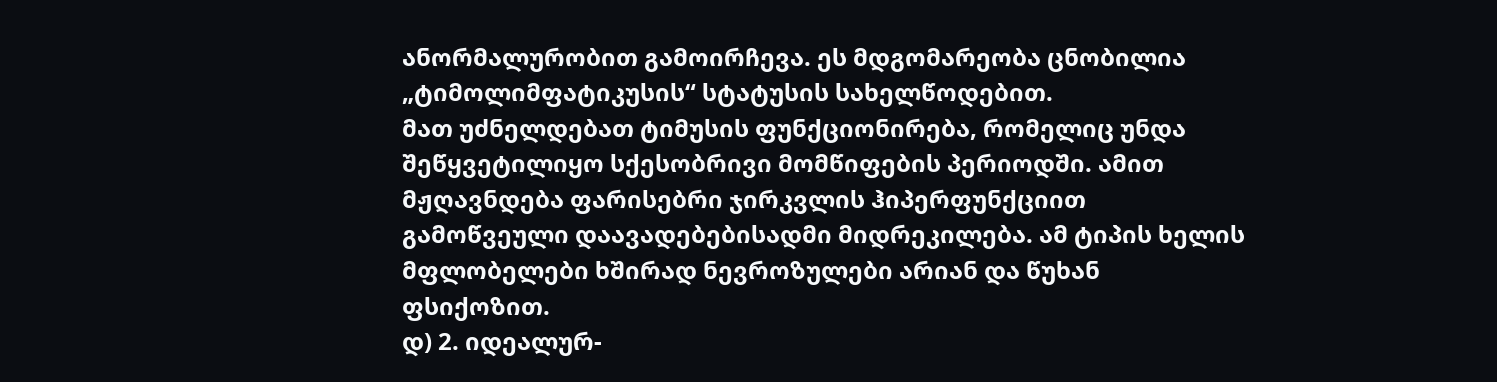ანორმალურობით გამოირჩევა. ეს მდგომარეობა ცნობილია „ტიმოლიმფატიკუსის“ სტატუსის სახელწოდებით.
მათ უძნელდებათ ტიმუსის ფუნქციონირება, რომელიც უნდა შეწყვეტილიყო სქესობრივი მომწიფების პერიოდში. ამით მჟღავნდება ფარისებრი ჯირკვლის ჰიპერფუნქციით გამოწვეული დაავადებებისადმი მიდრეკილება. ამ ტიპის ხელის მფლობელები ხშირად ნევროზულები არიან და წუხან ფსიქოზით.
დ) 2. იდეალურ-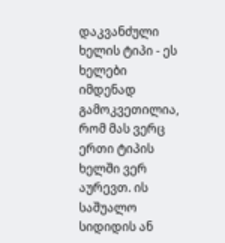დაკვანძული ხელის ტიპი - ეს ხელები იმდენად გამოკვეთილია, რომ მას ვერც ერთი ტიპის ხელში ვერ აურევთ. ის საშუალო სიდიდის ან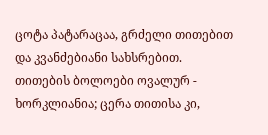ცოტა პატარაცაა, გრძელი თითებით და კვანძებიანი სახსრებით.
თითების ბოლოები ოვალურ - ხორკლიანია; ცერა თითისა კი,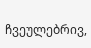ჩვეულებრივ,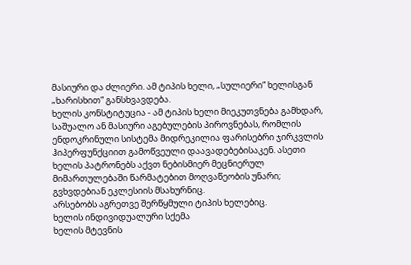მასიური და ძლიერი. ამ ტიპის ხელი, „სულიერი“ ხელისგან „ხარისხით“ განსხვავდება.
ხელის კონსტიტუცია - ამ ტიპის ხელი მიეკუთვნება გამხდარ, საშუალო ან მასიური აგებულების პიროვნებას, რომლის ენდოკრინული სისტემა მიდრეკილია ფარისებრი ჯირკვლის ჰიპერფუნქციით გამოწვეული დაავადებებისაკენ. ასეთი ხელის პატრონებს აქვთ ნებისმიერ მეცნიერულ მიმართულებაში წარმატებით მოღვაწეობის უნარი; გვხვდებიან ეკლესიის მსახურნიც.
არსებობს აგრეთვე შერწყმული ტიპის ხელებიც.
ხელის ინდივიდუალური სქემა
ხელის მტევნის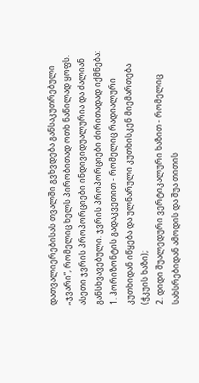დათვალიერებისას თვალში გვხვდება განსაკუთრებული „ჯვარი“, რომელიც ხელს პირობითად ოთხ ნაწილად ყოფს. ასეთი ჯვრის პროპორციები ინდივიდუალურია და ძალიან განსხვავებული. ჯვრის პროპორციები ძირითადად იქმნება:
1. ჰორიზონტის გადაკვეთით - რომელიც რადიალური კუთხიდან იწყება და ულნარული კუთხისკენ მიემართება (ჭკუის ხაზი);
2. დიდი შუალედური ვერტიკალური ხაზით - რომელიც სახსრებიდან ამოდის და შუა თითის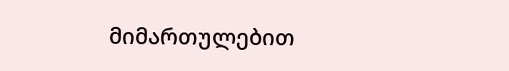მიმართულებით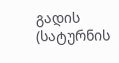გადის (სატურნის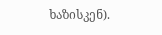ხაზისკენ).